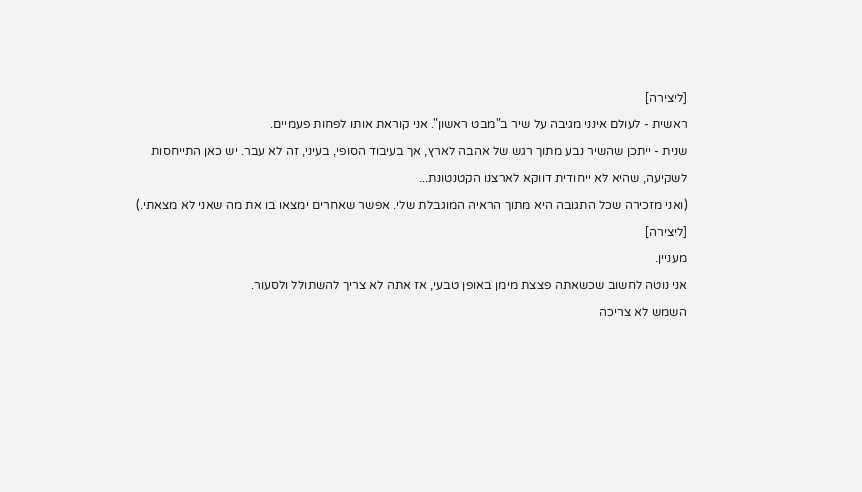[ליצירה]
ראשית - לעולם אינני מגיבה על שיר ב"מבט ראשון". אני קוראת אותו לפחות פעמיים.
שנית - ייתכן שהשיר נבע מתוך רגש של אהבה לארץ, אך בעיבוד הסופי, בעיני, זה לא עבר. יש כאן התייחסות לשקיעה, שהיא לא ייחודית דווקא לארצנו הקטנטונת...
(ואני מזכירה שכל התגובה היא מתוך הראיה המוגבלת שלי. אפשר שאחרים ימצאו בו את מה שאני לא מצאתי.)
[ליצירה]
מעניין.
אני נוטה לחשוב שכשאתה פצצת מימן באופן טבעי, אז אתה לא צריך להשתולל ולסעור.
השמש לא צריכה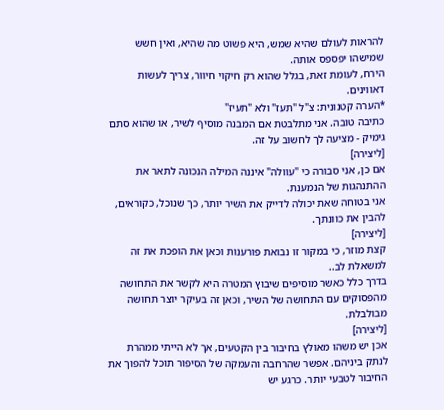להראות לעולם שהיא שמש, היא פשוט מה שהיא, ואין חשש שמישהו יפספס אותה.
הירח, לעומת זאת, בגלל שהוא רק חיקוי חיוור, צריך לעשות דאווינים.
*הערה קטנונית: צ"ל "תעז" ולא "תעיז"
כתיבה טובה. אני מתלבטת אם המבנה מוסיף לשיר, או שהוא סתם גימיק - מציעה לך לחשוב על זה.
[ליצירה]
אם כן, אני סבורה כי "עוולה" איננה המילה הנכונה לתאר את ההתנהגות של הנמענת.
אני בטוחה שאת יכולה לדייק את השיר יותר, כך שנוכל, כקוראים, להבין את כוונתך.
[ליצירה]
קצת מוזר, כי במקור זו נבואת פורענות וכאן את הופכת את זה למשאלת לב..
בדרך כלל כאשר מוסיפים שיבוץ המטרה היא לקשר את התחושה מהפסוקים עם התחושה של השיר, וכאן זה בעיקר יוצר תחושה מבולבלת.
[ליצירה]
אכן יש משהו מאולץ בחיבור בין הקטעים, אך לא הייתי ממהרת לנתק ביניהם. אפשר שהרחבה והעמקה של הסיפור תוכל להפוך את החיבור לטבעי יותר. כרגע יש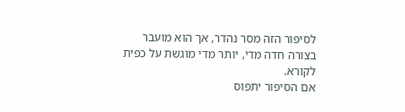לסיפור הזה מסר נהדר, אך הוא מועבר בצורה חדה מדי, יותר מדי מוגשת על כפית לקורא.
אם הסיפור יתפוס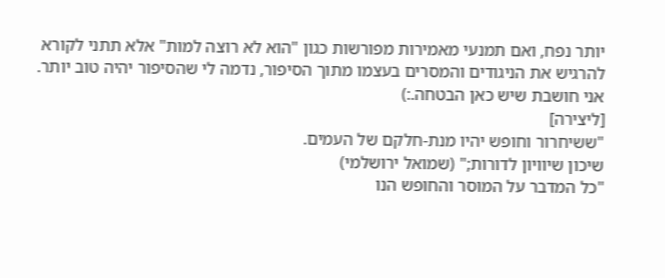יותר נפח, ואם תמנעי מאמירות מפורשות כגון "הוא לא רוצה למות" אלא תתני לקורא להרגיש את הניגודים והמסרים בעצמו מתוך הסיפור, נדמה לי שהסיפור יהיה טוב יותר.
אני חושבת שיש כאן הבטחה.:)
[ליצירה]
"ששיחרור וחופש יהיו מנת-חלקם של העמים.
שיכון שיוויון לדורות;" (שמואל ירושלמי)
"כל המדבר על המוסר והחופש הנו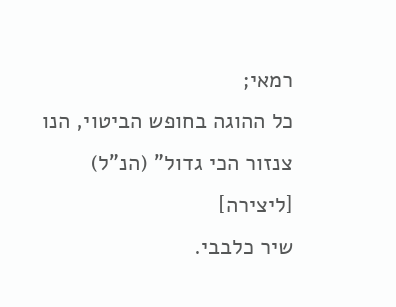רמאי;
כל ההוגה בחופש הביטוי, הנו צנזור הכי גדול" (הנ"ל)
[ליצירה]
שיר כלבבי.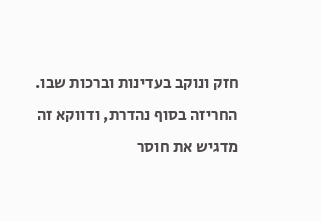חזק ונוקב בעדינות וברכות שבו.
החריזה בסוף נהדרת, ודווקא זה מדגיש את חוסר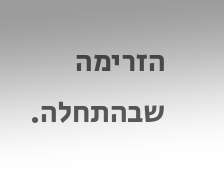הזרימה שבהתחלה.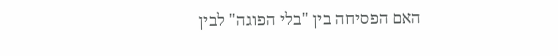האם הפסיחה בין "בלי הפוגה" לבין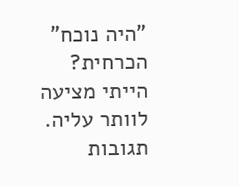"היה נוכח" הכרחית?
הייתי מציעה לוותר עליה.
תגובות